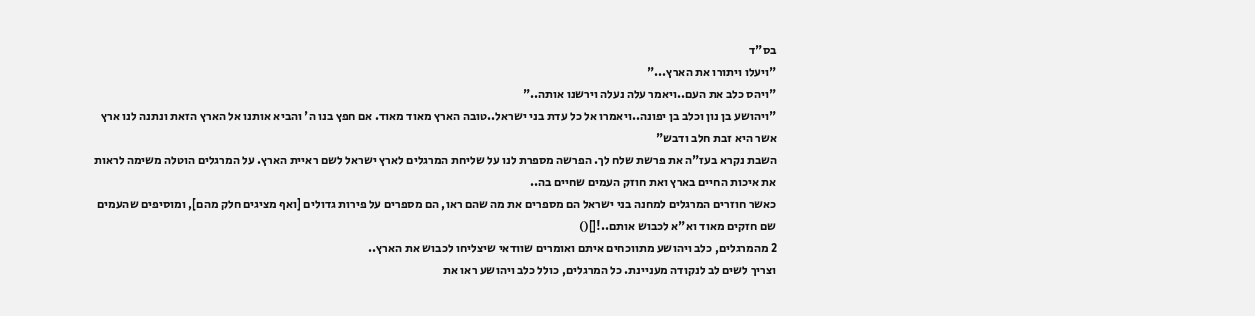בס"ד
"ויעלו ויתורו את הארץ..."
"ויהס כלב את העם..ויאמר עלה נעלה וירשנו אותה.."
"ויהושע בן נון וכלב בן יפונה..ויאמרו אל כל עדת בני ישראל..טובה הארץ מאוד מאוד. אם חפץ בנו ה' והביא אותנו אל הארץ הזאת ונתנה לנו ארץ אשר היא זבת חלב ודבש"
השבת נקרא בעז"ה את פרשת שלח לך. הפרשה מספרת לנו על שליחת המרגלים לארץ ישראל לשם ראיית הארץ. על המרגלים הוטלה משימה לראות את איכות החיים בארץ ואת חוזק העמים שחיים בה..
כאשר חוזרים המרגלים למחנה בני ישראל הם מספרים את מה שהם ראו, הם מספרים על פירות גדולים [ואף מציגים חלק מהם], ומוסיפים שהעמים שם חזקים מאוד וא"א לכבוש אותם..![]()
2 מהמרגלים, כלב ויהושע מתווכחים איתם ואומרים שוודאי שיצליחו לכבוש את הארץ..
וצריך לשים לב לנקודה מעניינת. כל המרגלים, כולל כלב ויהושע ראו את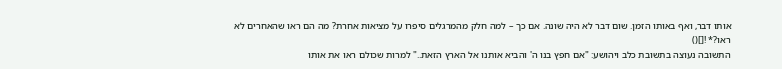אותו דבר, ואף באותו הזמן. שום דבר לא היה שונה. אם כך – למה חלק מהמרגלים סיפרו על מציאות אחרת? מה הם ראו שהאחרים לא ראו?* ![]()
התשובה נעוצה בתשובת כלב ויהושע: "אם חפץ בנו ה' והביא אותנו אל הארץ הזאת.." למרות שכולם ראו את אותו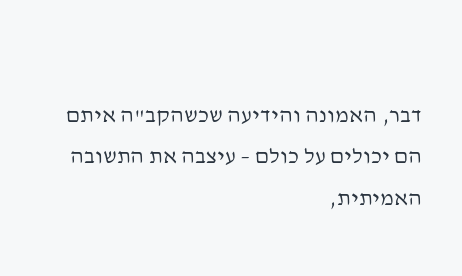דבר, האמונה והידיעה שכשהקב"ה איתם
הם יכולים על כולם – עיצבה את התשובה האמיתית,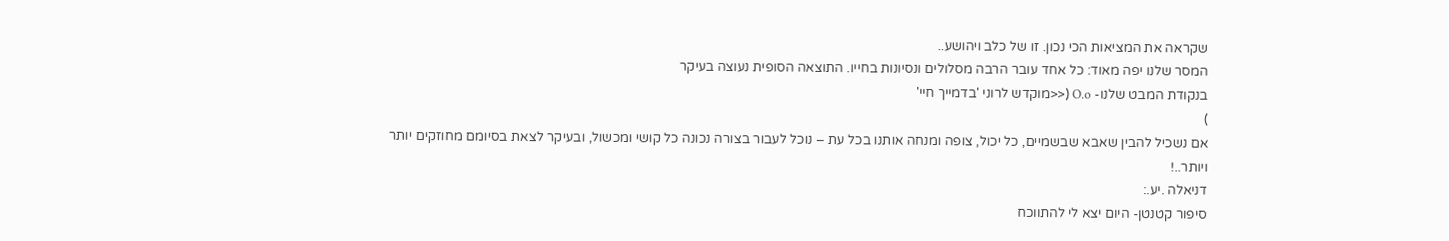שקראה את המציאות הכי נכון. זו של כלב ויהושע..
המסר שלנו יפה מאוד: כל אחד עובר הרבה מסלולים ונסיונות בחייו. התוצאה הסופית נעוצה בעיקר
בנקודת המבט שלנו- O.o (<<מוקדש לרוני 'בדמייך חיי'
)
אם נשכיל להבין שאבא שבשמיים, כל יכול, צופה ומנחה אותנו בכל עת – נוכל לעבור בצורה נכונה כל קושי ומכשול, ובעיקר לצאת בסיומם מחוזקים יותר ויותר..!
דניאלה .יע.:
סיפור קטנטן- היום יצא לי להתווכח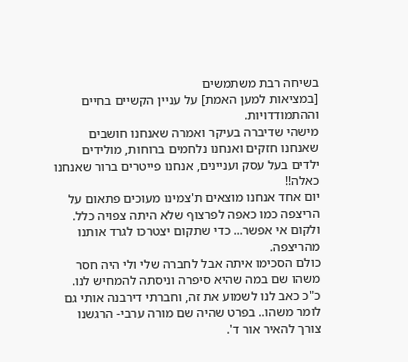בשיחה רבת משתמשים
[במציאות למען האמת] על עניין הקשיים בחיים וההתמודדויות.
מישהי שדיברה בעיקר ואמרה שאנחנו חושבים שאנחנו חזקים ואנחנו נלחמים ברוחות, מולידים ילדים בעל עסק ועניינים, אנחנו פייטרים ברור שאנחנו כאלה!!
יום אחד אנחנו מוצאים ת'צמינו מעוכים פתאום על הריצפה כמו כאפה לפרצוף שלא היתה צפויה כלל.
ולקום אי אפשר... כדי שתקום יצטרכו לגרד אותנו מהריצפה.
כולם הסכימו איתה אבל לחברה שלי ולי היה חסר משהו שם במה שהיא סיפרה וניסתה להמחיש לנו.
כ"כ כאב לנו לשמוע את זה, וחברתי דירבנה אותי גם לומר משהו.. בפרט שהיה שם מורה ערבי- הרגשנו צורך להאיר אור ד'.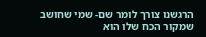הרגשנו צורך לומר שם- שמי שחושב שמקור הכח שלו הוא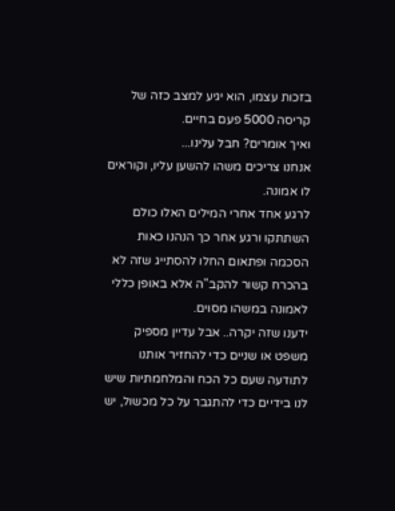בזכות עצמו, הוא יגיע למצב כזה של קריסה 5000 פעם בחיים.
ואיך אומרים? חבל עלינו...
אנחנו צריכים משהו להשען עליו, וקוראים לו אמונה.
לרגע אחד אחרי המילים האלו כולם השתתקו ורגע אחר כך הנהנו כאות הסכמה ופתאום החלו להסתייג שזה לא בהכרח קשור להקב"ה אלא באופן כללי לאמונה במשהו מסוים.
ידענו שזה יקרה.. אבל עדיין מספיק משפט או שניים כדי להחזיר אותנו לתודעה שעם כל הכח והמלחמתיות שיש לנו בידיים כדי להתגבר על כל מכשול, יש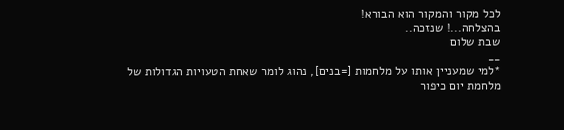לכל מקור והמקור הוא הבורא!
בהצלחה...! שנזכה..
שבת שלום
__
*למי שמעניין אותו על מלחמות [=בנים], נהוג לומר שאחת הטעויות הגדולות של מלחמת יום כיפור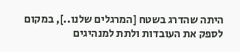היתה שהדרג בשטח [המרגלים שלנו..], במקום לספק את העובדות ולתת למנהיגים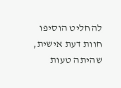להחליט הוסיפו חוות דעת אישית, שהיתה טעות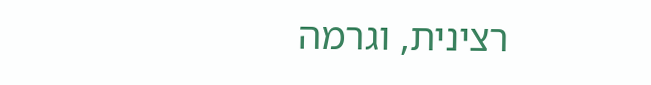רצינית, וגרמה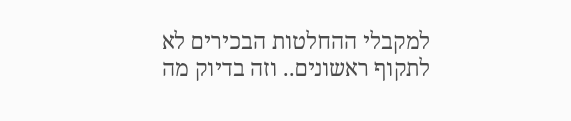למקבלי ההחלטות הבכירים לא לתקוף ראשונים.. וזה בדיוק מה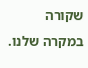שקורה במקרה שלנו.